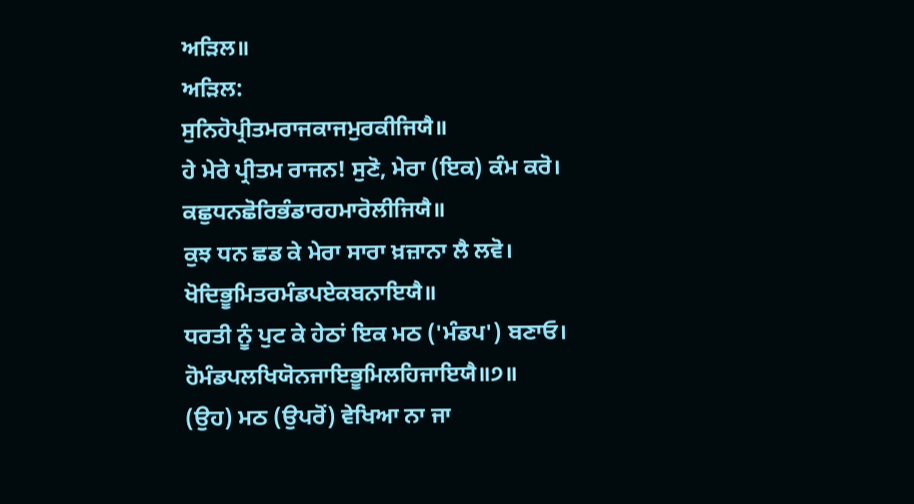ਅੜਿਲ॥
ਅੜਿਲ:
ਸੁਨਿਹੋਪ੍ਰੀਤਮਰਾਜਕਾਜਮੁਰਕੀਜਿਯੈ॥
ਹੇ ਮੇਰੇ ਪ੍ਰੀਤਮ ਰਾਜਨ! ਸੁਣੋ, ਮੇਰਾ (ਇਕ) ਕੰਮ ਕਰੋ।
ਕਛੁਧਨਛੋਰਿਭੰਡਾਰਹਮਾਰੋਲੀਜਿਯੈ॥
ਕੁਝ ਧਨ ਛਡ ਕੇ ਮੇਰਾ ਸਾਰਾ ਖ਼ਜ਼ਾਨਾ ਲੈ ਲਵੋ।
ਖੋਦਿਭੂਮਿਤਰਮੰਡਪਏਕਬਨਾਇਯੈ॥
ਧਰਤੀ ਨੂੰ ਪੁਟ ਕੇ ਹੇਠਾਂ ਇਕ ਮਠ ('ਮੰਡਪ') ਬਣਾਓ।
ਹੋਮੰਡਪਲਖਿਯੋਨਜਾਇਭੂਮਿਲਹਿਜਾਇਯੈ॥੭॥
(ਉਹ) ਮਠ (ਉਪਰੋਂ) ਵੇਖਿਆ ਨਾ ਜਾ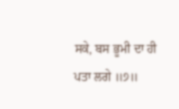ਸਕੇ, ਬਸ ਭੂਮੀ ਦਾ ਹੀ ਪਤਾ ਲਗੇ ॥੭॥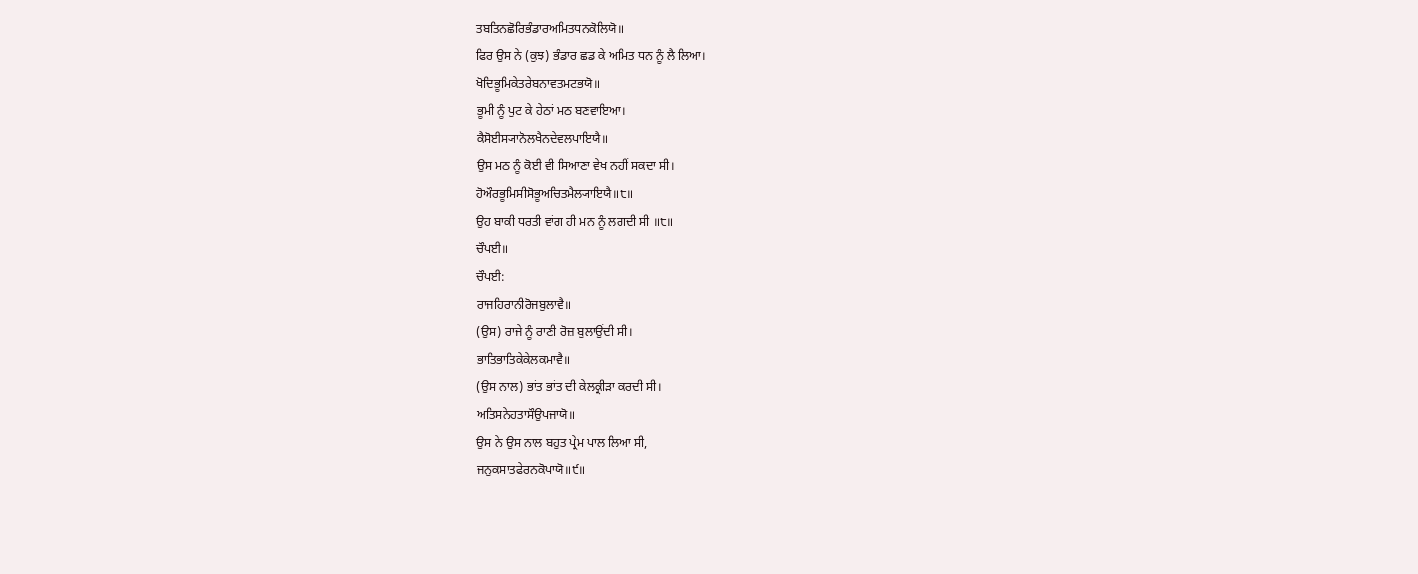ਤਬਤਿਨਛੋਰਿਭੰਡਾਰਅਮਿਤਧਨਕੋਲਿਯੋ॥
ਫਿਰ ਉਸ ਨੇ (ਕੁਝ) ਭੰਡਾਰ ਛਡ ਕੇ ਅਮਿਤ ਧਨ ਨੂੰ ਲੈ ਲਿਆ।
ਖੋਦਿਭੂਮਿਕੇਤਰੇਬਨਾਵਤਮਟਭਯੋ॥
ਭੂਮੀ ਨੂੰ ਪੁਟ ਕੇ ਹੇਠਾਂ ਮਠ ਬਣਵਾਇਆ।
ਕੈਸੋਈਸ੍ਯਾਨੋਲਖੈਨਦੇਵਲਪਾਇਯੈ॥
ਉਸ ਮਠ ਨੂੰ ਕੋਈ ਵੀ ਸਿਆਣਾ ਵੇਖ ਨਹੀਂ ਸਕਦਾ ਸੀ।
ਹੋਔਰਭੂਮਿਸੀਸੋਭੂਅਚਿਤਮੈਲ੍ਯਾਇਯੈ॥੮॥
ਉਹ ਬਾਕੀ ਧਰਤੀ ਵਾਂਗ ਹੀ ਮਨ ਨੂੰ ਲਗਦੀ ਸੀ ॥੮॥
ਚੌਪਈ॥
ਚੌਪਈ:
ਰਾਜਹਿਰਾਨੀਰੋਜਬੁਲਾਵੈ॥
(ਉਸ) ਰਾਜੇ ਨੂੰ ਰਾਣੀ ਰੋਜ਼ ਬੁਲਾਉਂਦੀ ਸੀ।
ਭਾਤਿਭਾਤਿਕੇਕੇਲਕਮਾਵੈ॥
(ਉਸ ਨਾਲ) ਭਾਂਤ ਭਾਂਤ ਦੀ ਕੇਲਕ੍ਰੀੜਾ ਕਰਦੀ ਸੀ।
ਅਤਿਸਨੇਹਤਾਸੌਉਪਜਾਯੋ॥
ਉਸ ਨੇ ਉਸ ਨਾਲ ਬਹੁਤ ਪ੍ਰੇਮ ਪਾਲ ਲਿਆ ਸੀ,
ਜਨੁਕਸਾਤਫੇਰਨਕੋਪਾਯੋ॥੯॥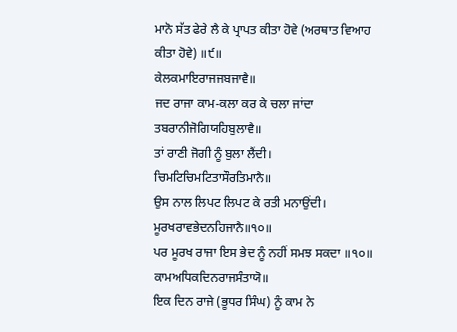ਮਾਨੋ ਸੱਤ ਫੇਰੇ ਲੈ ਕੇ ਪ੍ਰਾਪਤ ਕੀਤਾ ਹੋਵੇ (ਅਰਥਾਤ ਵਿਆਹ ਕੀਤਾ ਹੋਵੇ) ॥੯॥
ਕੇਲਕਮਾਇਰਾਜਜਬਜਾਵੈ॥
ਜਦ ਰਾਜਾ ਕਾਮ-ਕਲਾ ਕਰ ਕੇ ਚਲਾ ਜਾਂਦਾ
ਤਬਰਾਨੀਜੋਗਿਯਹਿਬੁਲਾਵੈ॥
ਤਾਂ ਰਾਣੀ ਜੋਗੀ ਨੂੰ ਬੁਲਾ ਲੈਂਦੀ।
ਚਿਮਟਿਚਿਮਟਿਤਾਸੌਰਤਿਮਾਨੈ॥
ਉਸ ਨਾਲ ਲਿਪਟ ਲਿਪਟ ਕੇ ਰਤੀ ਮਨਾਉਂਦੀ।
ਮੂਰਖਰਾਵਭੇਦਨਹਿਜਾਨੈ॥੧੦॥
ਪਰ ਮੂਰਖ ਰਾਜਾ ਇਸ ਭੇਦ ਨੂੰ ਨਹੀਂ ਸਮਝ ਸਕਦਾ ॥੧੦॥
ਕਾਮਅਧਿਕਦਿਨਰਾਜਸੰਤਾਯੋ॥
ਇਕ ਦਿਨ ਰਾਜੇ (ਭੂਧਰ ਸਿੰਘ) ਨੂੰ ਕਾਮ ਨੇ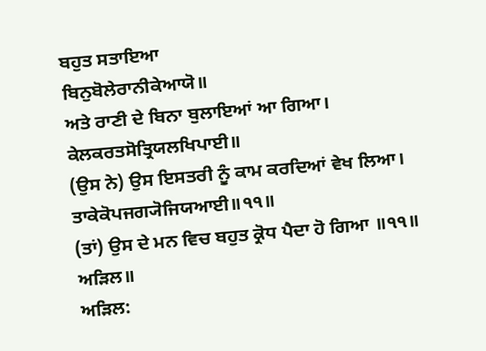ਬਹੁਤ ਸਤਾਇਆ
ਬਿਨੁਬੋਲੇਰਾਨੀਕੇਆਯੋ॥
ਅਤੇ ਰਾਣੀ ਦੇ ਬਿਨਾ ਬੁਲਾਇਆਂ ਆ ਗਿਆ।
ਕੇਲਕਰਤਸੋਤ੍ਰਿਯਲਖਿਪਾਈ॥
(ਉਸ ਨੇ) ਉਸ ਇਸਤਰੀ ਨੂੰ ਕਾਮ ਕਰਦਿਆਂ ਵੇਖ ਲਿਆ।
ਤਾਕੇਕੋਪਜਗ੍ਯੋਜਿਯਆਈ॥੧੧॥
(ਤਾਂ) ਉਸ ਦੇ ਮਨ ਵਿਚ ਬਹੁਤ ਕ੍ਰੋਧ ਪੈਦਾ ਹੋ ਗਿਆ ॥੧੧॥
ਅੜਿਲ॥
ਅੜਿਲ: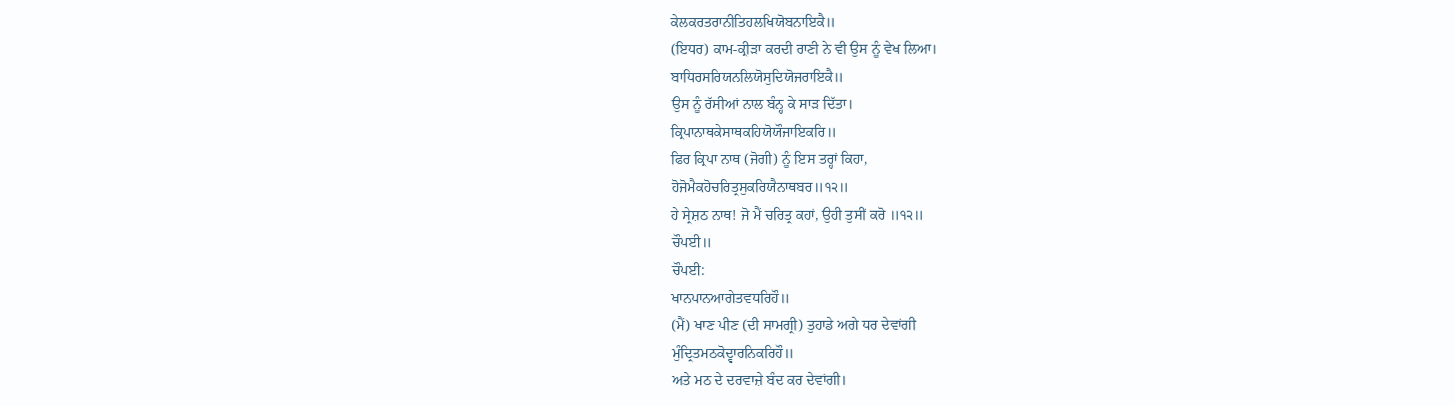ਕੇਲਕਰਤਰਾਨੀਤਿਹਲਖਿਯੋਬਨਾਇਕੈ॥
(ਇਧਰ) ਕਾਮ-ਕ੍ਰੀੜਾ ਕਰਦੀ ਰਾਣੀ ਨੇ ਵੀ ਉਸ ਨੂੰ ਵੇਖ ਲਿਆ।
ਬਾਧਿਰਸਰਿਯਨਲਿਯੋਸੁਦਿਯੋਜਰਾਇਕੈ॥
ਉਸ ਨੂੰ ਰੱਸੀਆਂ ਨਾਲ ਬੰਨ੍ਹ ਕੇ ਸਾੜ ਦਿੱਤਾ।
ਕ੍ਰਿਪਾਨਾਥਕੇਸਾਥਕਹਿਯੋਯੌਜਾਇਕਰਿ॥
ਫਿਰ ਕ੍ਰਿਪਾ ਨਾਥ (ਜੋਗੀ) ਨੂੰ ਇਸ ਤਰ੍ਹਾਂ ਕਿਹਾ,
ਹੋਜੋਮੈਕਹੋਚਰਿਤ੍ਰਸੁਕਰਿਯੈਨਾਥਬਰ॥੧੨॥
ਹੇ ਸ੍ਰੇਸ਼ਠ ਨਾਥ! ਜੋ ਮੈਂ ਚਰਿਤ੍ਰ ਕਹਾਂ, ਉਹੀ ਤੁਸੀਂ ਕਰੋ ॥੧੨॥
ਚੌਪਈ॥
ਚੌਪਈ:
ਖਾਨਪਾਨਆਗੇਤਵਧਰਿਹੌ॥
(ਮੈਂ) ਖਾਣ ਪੀਣ (ਦੀ ਸਾਮਗ੍ਰੀ) ਤੁਹਾਡੇ ਅਗੇ ਧਰ ਦੇਵਾਂਗੀ
ਮੁੰਦ੍ਰਿਤਮਠਕੋਦ੍ਵਾਰਨਿਕਰਿਹੌ॥
ਅਤੇ ਮਠ ਦੇ ਦਰਵਾਜ਼ੇ ਬੰਦ ਕਰ ਦੇਵਾਂਗੀ।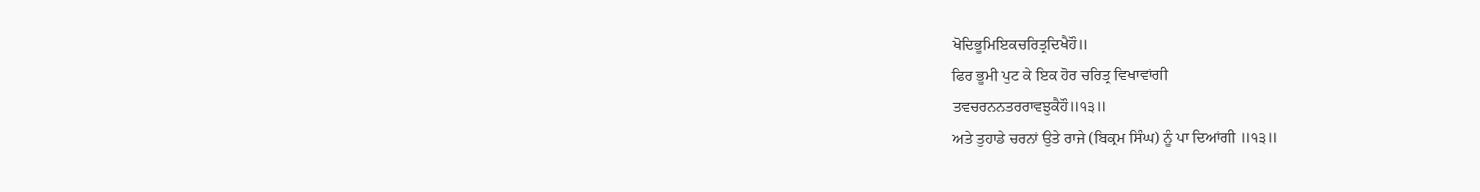ਖੋਦਿਭੂਮਿਇਕਚਰਿਤ੍ਰਦਿਖੈਹੌ॥
ਫਿਰ ਭੂਮੀ ਪੁਟ ਕੇ ਇਕ ਹੋਰ ਚਰਿਤ੍ਰ ਵਿਖਾਵਾਂਗੀ
ਤਵਚਰਨਨਤਰਰਾਵਝੁਕੈਹੌ॥੧੩॥
ਅਤੇ ਤੁਹਾਡੇ ਚਰਨਾਂ ਉਤੇ ਰਾਜੇ (ਬਿਕ੍ਰਮ ਸਿੰਘ) ਨੂੰ ਪਾ ਦਿਆਂਗੀ ॥੧੩॥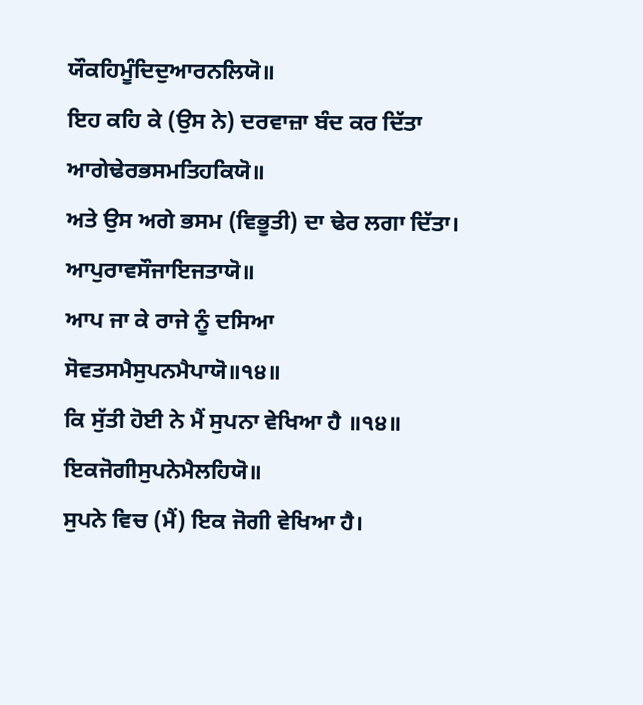ਯੌਕਹਿਮੂੰਦਿਦੁਆਰਨਲਿਯੋ॥
ਇਹ ਕਹਿ ਕੇ (ਉਸ ਨੇ) ਦਰਵਾਜ਼ਾ ਬੰਦ ਕਰ ਦਿੱਤਾ
ਆਗੇਢੇਰਭਸਮਤਿਹਕਿਯੋ॥
ਅਤੇ ਉਸ ਅਗੇ ਭਸਮ (ਵਿਭੂਤੀ) ਦਾ ਢੇਰ ਲਗਾ ਦਿੱਤਾ।
ਆਪੁਰਾਵਸੌਜਾਇਜਤਾਯੋ॥
ਆਪ ਜਾ ਕੇ ਰਾਜੇ ਨੂੰ ਦਸਿਆ
ਸੋਵਤਸਮੈਸੁਪਨਮੈਪਾਯੋ॥੧੪॥
ਕਿ ਸੁੱਤੀ ਹੋਈ ਨੇ ਮੈਂ ਸੁਪਨਾ ਵੇਖਿਆ ਹੈ ॥੧੪॥
ਇਕਜੋਗੀਸੁਪਨੇਮੈਲਹਿਯੋ॥
ਸੁਪਨੇ ਵਿਚ (ਮੈਂ) ਇਕ ਜੋਗੀ ਵੇਖਿਆ ਹੈ।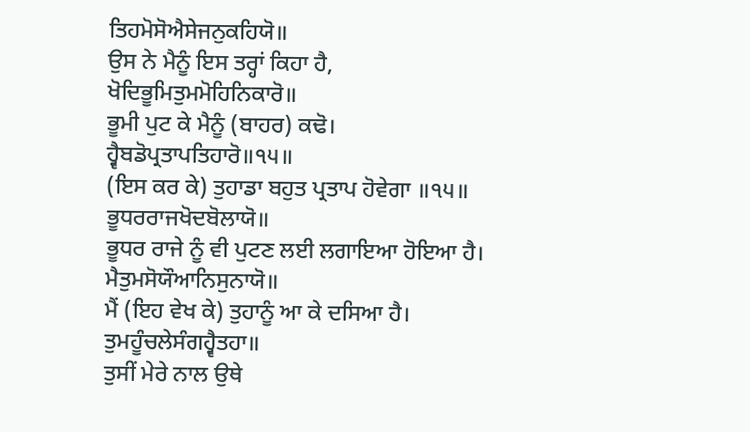ਤਿਹਮੋਸੋਐਸੇਜਨੁਕਹਿਯੋ॥
ਉਸ ਨੇ ਮੈਨੂੰ ਇਸ ਤਰ੍ਹਾਂ ਕਿਹਾ ਹੈ,
ਖੋਦਿਭੂਮਿਤੁਮਮੋਹਿਨਿਕਾਰੋ॥
ਭੂਮੀ ਪੁਟ ਕੇ ਮੈਨੂੰ (ਬਾਹਰ) ਕਢੋ।
ਹ੍ਵੈਬਡੋਪ੍ਰਤਾਪਤਿਹਾਰੋ॥੧੫॥
(ਇਸ ਕਰ ਕੇ) ਤੁਹਾਡਾ ਬਹੁਤ ਪ੍ਰਤਾਪ ਹੋਵੇਗਾ ॥੧੫॥
ਭੂਧਰਰਾਜਖੋਦਬੋਲਾਯੋ॥
ਭੂਧਰ ਰਾਜੇ ਨੂੰ ਵੀ ਪੁਟਣ ਲਈ ਲਗਾਇਆ ਹੋਇਆ ਹੈ।
ਮੈਤੁਮਸੋਯੌਆਨਿਸੁਨਾਯੋ॥
ਮੈਂ (ਇਹ ਵੇਖ ਕੇ) ਤੁਹਾਨੂੰ ਆ ਕੇ ਦਸਿਆ ਹੈ।
ਤੁਮਹੂੰਚਲੇਸੰਗਹ੍ਵੈਤਹਾ॥
ਤੁਸੀਂ ਮੇਰੇ ਨਾਲ ਉਥੇ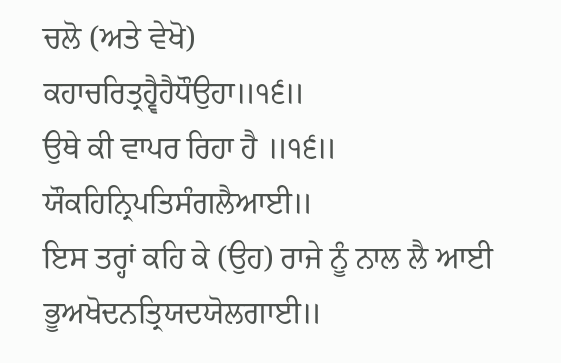ਚਲੋ (ਅਤੇ ਵੇਖੋ)
ਕਹਾਚਰਿਤ੍ਰਹ੍ਵੈਹੈਧੌਉਹਾ॥੧੬॥
ਉਥੇ ਕੀ ਵਾਪਰ ਰਿਹਾ ਹੈ ॥੧੬॥
ਯੌਕਹਿਨ੍ਰਿਪਤਿਸੰਗਲੈਆਈ॥
ਇਸ ਤਰ੍ਹਾਂ ਕਹਿ ਕੇ (ਉਹ) ਰਾਜੇ ਨੂੰ ਨਾਲ ਲੈ ਆਈ
ਭੂਅਖੋਦਨਤ੍ਰਿਯਦਯੋਲਗਾਈ॥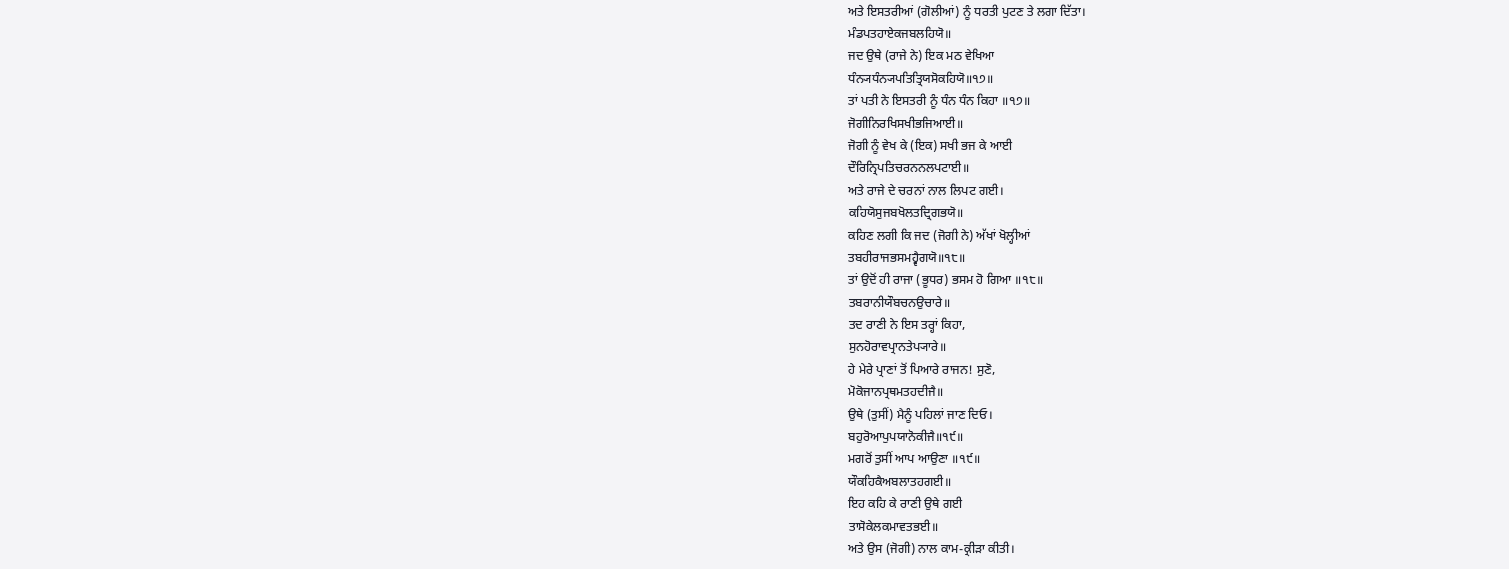ਅਤੇ ਇਸਤਰੀਆਂ (ਗੋਲੀਆਂ) ਨੂੰ ਧਰਤੀ ਪੁਟਣ ਤੇ ਲਗਾ ਦਿੱਤਾ।
ਮੰਡਪਤਹਾਏਕਜਬਲਹਿਯੋ॥
ਜਦ ਉਥੇ (ਰਾਜੇ ਨੇ) ਇਕ ਮਠ ਵੇਖਿਆ
ਧੰਨ੍ਯਧੰਨ੍ਯਪਤਿਤ੍ਰਿਯਸੋਕਹਿਯੋ॥੧੭॥
ਤਾਂ ਪਤੀ ਨੇ ਇਸਤਰੀ ਨੂੰ ਧੰਨ ਧੰਨ ਕਿਹਾ ॥੧੭॥
ਜੋਗੀਨਿਰਖਿਸਖੀਭਜਿਆਈ॥
ਜੋਗੀ ਨੂੰ ਵੇਖ ਕੇ (ਇਕ) ਸਖੀ ਭਜ ਕੇ ਆਈ
ਦੌਰਿਨ੍ਰਿਪਤਿਚਰਨਨਲਪਟਾਈ॥
ਅਤੇ ਰਾਜੇ ਦੇ ਚਰਨਾਂ ਨਾਲ ਲਿਪਟ ਗਈ।
ਕਹਿਯੋਸੁਜਬਖੋਲਤਦ੍ਰਿਗਭਯੋ॥
ਕਹਿਣ ਲਗੀ ਕਿ ਜਦ (ਜੋਗੀ ਨੇ) ਅੱਖਾਂ ਖੋਲ੍ਹੀਆਂ
ਤਬਹੀਰਾਜਭਸਮਹ੍ਵੈਗਯੋ॥੧੮॥
ਤਾਂ ਉਦੋਂ ਹੀ ਰਾਜਾ (ਭੂਧਰ) ਭਸਮ ਹੋ ਗਿਆ ॥੧੮॥
ਤਬਰਾਨੀਯੌਬਚਨਉਚਾਰੇ॥
ਤਦ ਰਾਣੀ ਨੇ ਇਸ ਤਰ੍ਹਾਂ ਕਿਹਾ,
ਸੁਨਹੋਰਾਵਪ੍ਰਾਨਤੇਪ੍ਯਾਰੇ॥
ਹੇ ਮੇਰੇ ਪ੍ਰਾਣਾਂ ਤੋਂ ਪਿਆਰੇ ਰਾਜਨ! ਸੁਣੋ,
ਮੋਕੋਜਾਨਪ੍ਰਥਮਤਹਦੀਜੈ॥
ਉਥੇ (ਤੁਸੀਂ) ਮੈਨੂੰ ਪਹਿਲਾਂ ਜਾਣ ਦਿਓ।
ਬਹੁਰੋਆਪੁਪਯਾਨੋਕੀਜੈ॥੧੯॥
ਮਗਰੋਂ ਤੁਸੀਂ ਆਪ ਆਉਣਾ ॥੧੯॥
ਯੌਕਹਿਕੈਅਬਲਾਤਹਗਈ॥
ਇਹ ਕਹਿ ਕੇ ਰਾਣੀ ਉਥੇ ਗਈ
ਤਾਸੋਕੇਲਕਮਾਵਤਭਈ॥
ਅਤੇ ਉਸ (ਜੋਗੀ) ਨਾਲ ਕਾਮ-ਕ੍ਰੀੜਾ ਕੀਤੀ।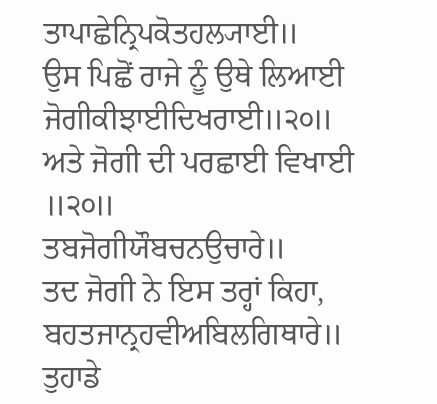ਤਾਪਾਛੇਨ੍ਰਿਪਕੋਤਹਲ੍ਯਾਈ॥
ਉਸ ਪਿਛੋਂ ਰਾਜੇ ਨੂੰ ਉਥੇ ਲਿਆਈ
ਜੋਗੀਕੀਝਾਈਦਿਖਰਾਈ॥੨੦॥
ਅਤੇ ਜੋਗੀ ਦੀ ਪਰਛਾਈ ਵਿਖਾਈ ॥੨੦॥
ਤਬਜੋਗੀਯੌਬਚਨਉਚਾਰੇ॥
ਤਦ ਜੋਗੀ ਨੇ ਇਸ ਤਰ੍ਹਾਂ ਕਿਹਾ,
ਬਹਤਜਾਨ੍ਰਹਵੀਅਬਿਲਗਿਥਾਰੇ॥
ਤੁਹਾਡੇ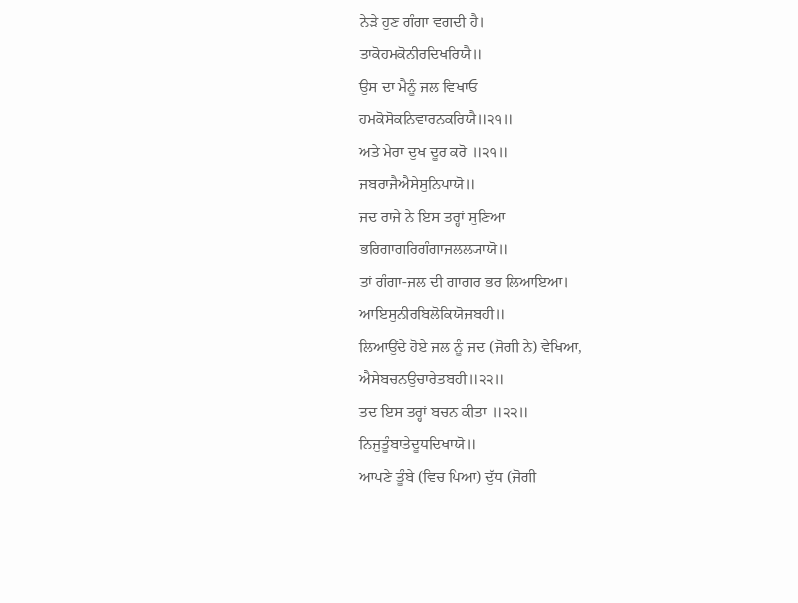ਨੇੜੇ ਹੁਣ ਗੰਗਾ ਵਗਦੀ ਹੈ।
ਤਾਕੋਹਮਕੋਨੀਰਦਿਖਰਿਯੈ॥
ਉਸ ਦਾ ਮੈਨੂੰ ਜਲ ਵਿਖਾਓ
ਹਮਕੋਸੋਕਨਿਵਾਰਨਕਰਿਯੈ॥੨੧॥
ਅਤੇ ਮੇਰਾ ਦੁਖ ਦੂਰ ਕਰੋ ॥੨੧॥
ਜਬਰਾਜੈਐਸੇਸੁਨਿਪਾਯੋ॥
ਜਦ ਰਾਜੇ ਨੇ ਇਸ ਤਰ੍ਹਾਂ ਸੁਣਿਆ
ਭਰਿਗਾਗਰਿਗੰਗਾਜਲਲ੍ਯਾਯੋ॥
ਤਾਂ ਗੰਗਾ-ਜਲ ਦੀ ਗਾਗਰ ਭਰ ਲਿਆਇਆ।
ਆਇਸੁਨੀਰਬਿਲੋਕਿਯੋਜਬਹੀ॥
ਲਿਆਉਂਦੇ ਹੋਏ ਜਲ ਨੂੰ ਜਦ (ਜੋਗੀ ਨੇ) ਵੇਖਿਆ,
ਐਸੇਬਚਨਉਚਾਰੇਤਬਹੀ॥੨੨॥
ਤਦ ਇਸ ਤਰ੍ਹਾਂ ਬਚਨ ਕੀਤਾ ॥੨੨॥
ਨਿਜੁਤੂੰਬਾਤੇਦੂਧਦਿਖਾਯੋ॥
ਆਪਣੇ ਤੂੰਬੇ (ਵਿਚ ਪਿਆ) ਦੁੱਧ (ਜੋਗੀ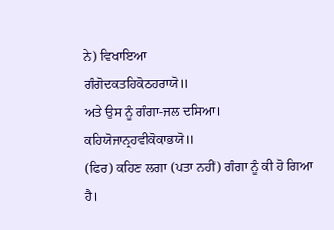ਨੇ) ਵਿਖਾਇਆ
ਗੰਗੋਦਕਤਹਿਕੋਠਹਰਾਯੋ॥
ਅਤੇ ਉਸ ਨੂੰ ਗੰਗਾ-ਜਲ ਦਸਿਆ।
ਕਹਿਯੋਜਾਨ੍ਰਹਵੀਕੋਕਾਭਯੋ॥
(ਫਿਰ) ਕਹਿਣ ਲਗਾ (ਪਤਾ ਨਹੀਂ) ਗੰਗਾ ਨੂੰ ਕੀ ਹੋ ਗਿਆ ਹੈ।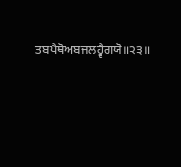ਤਬਪੈਥੋਅਬਜਲਹ੍ਵੈਗਯੋ॥੨੩॥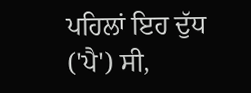ਪਹਿਲਾਂ ਇਹ ਦੁੱਧ ('ਪੈ') ਸੀ,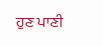ਹੁਣ ਪਾਣੀ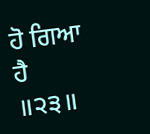ਹੋ ਗਿਆ ਹੈ ॥੨੩॥